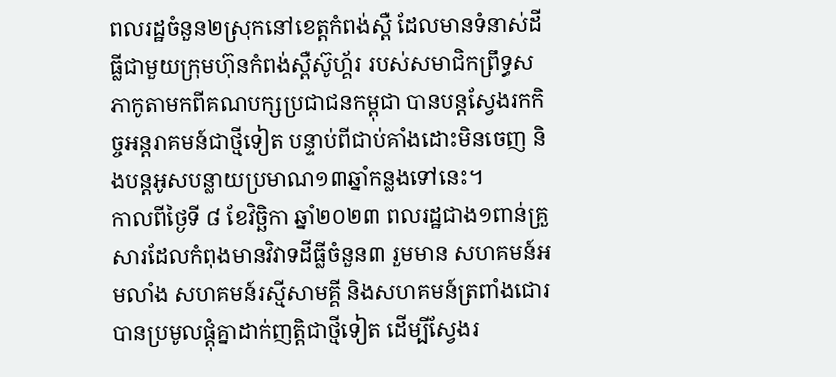ពលរដ្ឋចំនួន២ស្រុកនៅខេត្តកំពង់ស្ពឺ ដែលមានទំនាស់ដីធ្លីជាមួយក្រុមហ៊ុនកំពង់ស្ពឺស៊ូហ្គ័រ របស់សមាជិកព្រឹទ្ធសភាកូតាមកពីគណបក្សប្រជាជនកម្ពុជា បានបន្តស្វែងរកកិច្ចអន្តរាគមន៍ជាថ្មីទៀត បន្ទាប់ពីជាប់គាំងដោះមិនចេញ និងបន្តអូសបន្លាយប្រមាណ១៣ឆ្នាំកន្លងទៅនេះ។
កាលពីថ្ងៃទី ៨ ខែវិច្ឆិកា ឆ្នាំ២០២៣ ពលរដ្ឋជាង១ពាន់គ្រួសារដែលកំពុងមានវិវាទដីធ្លីចំនួន៣ រួមមាន សហគមន៍អមលាំង សហគមន៍រស្មីសាមគ្គី និងសហគមន៍ត្រពាំងជោរ បានប្រមូលផ្តុំគ្នាដាក់ញត្តិជាថ្មីទៀត ដើម្បីស្វែងរ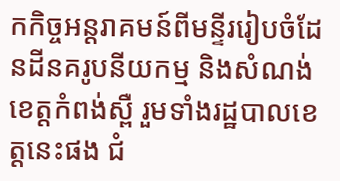កកិច្ចអន្តរាគមន៍ពីមន្ទីររៀបចំដែនដីនគរូបនីយកម្ម និងសំណង់ខេត្តកំពង់ស្ពឺ រួមទាំងរដ្ឋបាលខេត្តនេះផង ជំ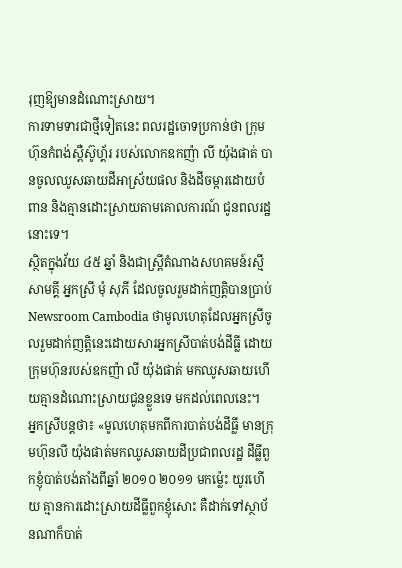រុញឱ្យមានដំណោះស្រាយ។
ការទាមទារជាថ្មីទៀតនេះ ពលរដ្ឋចោទប្រកាន់ថា ក្រុមហ៊ុនកំពង់ស្ពឺស៊ូហ្គ័រ របស់លោកឧកញ៉ា លី យ៉ុងផាត់ បានចូលឈូសឆាយដីអាស្រ័យផល និងដីចម្ការដោយបំពាន និងគ្មានដោះស្រាយតាមគោលការណ៍ ជូនពលរដ្ឋនោះទេ។
ស្ថិតក្នុងវ័យ ៤៥ ឆ្នាំ និងជាស្ត្រីតំណាងសហគមន៍រស្មីសាមគ្គី អ្នកស្រី មុំ សុភី ដែលចូលរួមដាក់ញត្តិបានប្រាប់ Newsroom Cambodia ថាមូលហេតុដែលអ្នកស្រីចូលរួមដាក់ញត្តិនេះដោយសារអ្នកស្រីបាត់បង់ដីធ្លី ដោយក្រុមហ៊ុនរបស់ឧកញ៉ា លី យ៉ុងផាត់ មកឈូសឆាយហើយគ្មានដំណោះស្រាយជូនខ្លួនទេ មកដល់ពេលនេះ។
អ្នកស្រីបន្តថា៖ «មូលហេតុមកពីការបាត់បង់ដីធ្លី មានក្រុមហ៊ុនលី យ៉ុងផាត់មកឈូសឆាយដីប្រជាពលរដ្ឋ ដីធ្លីពួកខ្ញុំបាត់បង់តាំងពីឆ្នាំ ២០១០ ២០១១ មកម៉្លេះ យូរហើយ គ្មានការដោះស្រាយដីធ្លីពួកខ្ញុំសោះ គឺដាក់ទៅស្ថាប័នណាក៏បាត់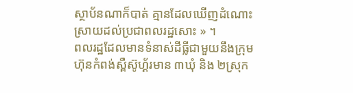ស្ថាប័នណាក៏បាត់ គ្មានដែលឃើញដំណោះស្រាយដល់ប្រជាពលរដ្ឋសោះ » ។
ពលរដ្ឋដែលមានទំនាស់ដីធ្លីជាមួយនឹងក្រុមហ៊ុនកំពង់ស្ពឺស៊ូហ្គ័រមាន ៣ឃុំ និង ២ស្រុក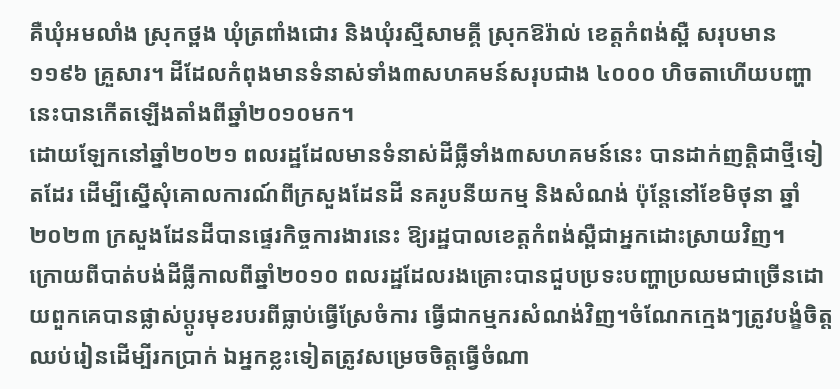គឺឃុំអមលាំង ស្រុកថ្ពង ឃុំត្រពាំងជោរ និងឃុំរស្មីសាមគ្គី ស្រុកឱរ៉ាល់ ខេត្តកំពង់ស្ពឺ សរុបមាន ១១៩៦ គ្រួសារ។ ដីដែលកំពុងមានទំនាស់ទាំង៣សហគមន៍សរុបជាង ៤០០០ ហិចតាហើយបញ្ហានេះបានកើតឡើងតាំងពីឆ្នាំ២០១០មក។
ដោយឡែកនៅឆ្នាំ២០២១ ពលរដ្ឋដែលមានទំនាស់ដីធ្លីទាំង៣សហគមន៍នេះ បានដាក់ញត្តិជាថ្មីទៀតដែរ ដើម្បីស្នើសុំគោលការណ៍ពីក្រសួងដែនដី នគរូបនីយកម្ម និងសំណង់ ប៉ុន្តែនៅខែមិថុនា ឆ្នាំ២០២៣ ក្រសួងដែនដីបានផ្ទេរកិច្ចការងារនេះ ឱ្យរដ្ឋបាលខេត្តកំពង់ស្ពឺជាអ្នកដោះស្រាយវិញ។
ក្រោយពីបាត់បង់ដីធ្លីកាលពីឆ្នាំ២០១០ ពលរដ្ឋដែលរងគ្រោះបានជួបប្រទះបញ្ហាប្រឈមជាច្រើនដោយពួកគេបានផ្លាស់ប្តូរមុខរបរពីធ្លាប់ធ្វើស្រែចំការ ធ្វើជាកម្មករសំណង់វិញ។ចំណែកក្មេងៗត្រូវបង្ខំចិត្តឈប់រៀនដើម្បីរកប្រាក់ ឯអ្នកខ្លះទៀតត្រូវសម្រេចចិត្តធ្វើចំណា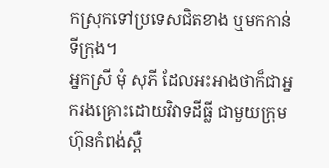កស្រុកទៅប្រទេសជិតខាង ឬមកកាន់ទីក្រុង។
អ្នកស្រី មុំ សុភី ដែលអះអាងថាក៏ជាអ្នករងគ្រោះដោយវិវាទដីធ្លី ជាមួយក្រុមហ៊ុនកំពង់ស្ពឺ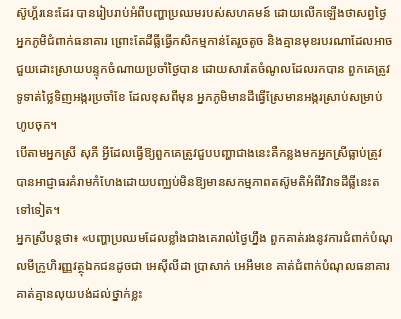ស៊ូហ្គ័រនេះដែរ បានរៀបរាប់អំពីបញ្ហាប្រឈមរបស់សហគមន៍ ដោយលើកឡើងថាសព្វថ្ងៃអ្នកភូមិជំពាក់ធនាគារ ព្រោះតែដីធ្លីធ្វើកសិកម្មកាន់តែរួចតូច និងគ្មានមុខរបរណាដែលអាចជួយដោះស្រាយបន្ទុកចំណាយប្រចាំថ្ងៃបាន ដោយសារតែចំណូលដែលរកបាន ពួកគេត្រូវទូទាត់ថ្លៃទិញអង្ករប្រចាំខែ ដែលខុសពីមុន អ្នកភូមិមានដីធ្វើស្រែមានអង្ករស្រាប់សម្រាប់ហូបចុក។
បើតាមអ្នកស្រី សុភី អ្វីដែលធ្វើឱ្យពួកគេត្រូវជួបបញ្ហាជាងនេះគឺកន្លងមកអ្នកស្រីធ្លាប់ត្រូវបានអាជ្ញាធរគំរាមកំហែងដោយបញ្ឈប់មិនឱ្យមានសកម្មភាពតស៊ូមតិអំពីវិវាទដីធ្លីនេះតទៅទៀត។
អ្នកស្រីបន្តថា៖ «បញ្ហាប្រឈមដែលខ្លាំងជាងគេរាល់ថ្ងៃហ្នឹង ពួកគាត់រងនូវការជំពាក់បំណុលមីក្រូហិរញ្ញវត្ថុឯកជនដូចជា អេស៊ីលីដា ប្រាសាក់ អេអឹមខេ គាត់ជំពាក់បំណុលធនាគារ គាត់គ្មានលុយបង់ដល់ថ្នាក់ខ្លះ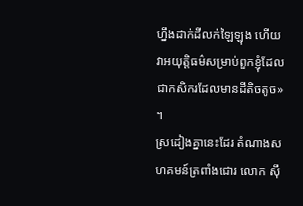ហ្នឹងដាក់ដីលក់ឡៃឡុង ហើយវាអយុត្តិធម៌សម្រាប់ពួកខ្ញុំដែលជាកសិករដែលមានដីតិចតូច» ។
ស្រដៀងគ្នានេះដែរ តំណាងសហគមន៍ត្រពាំងជោរ លោក ស៊ឹ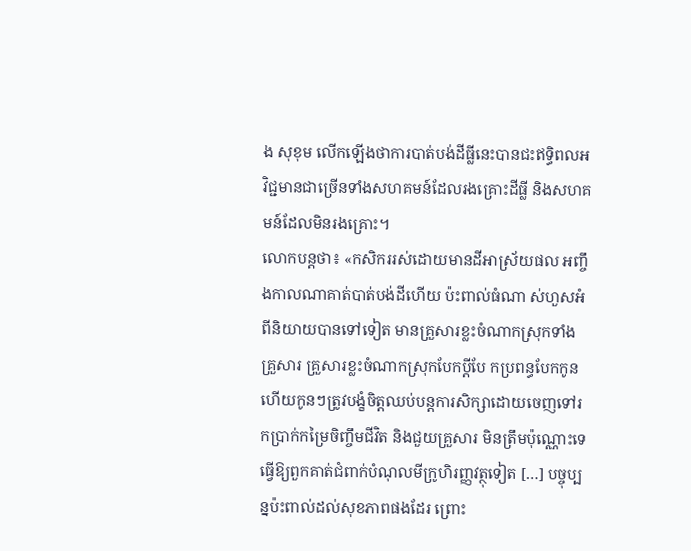ង សុខុម លើកឡើងថាការបាត់បង់ដីធ្លីនេះបានជះឥទ្ធិពលអវិជ្ជមានជាច្រើនទាំងសហគមន៍ដែលរងគ្រោះដីធ្លី និងសហគមន៍ដែលមិនរងគ្រោះ។
លោកបន្តថា៖ «កសិកររស់ដោយមានដីអាស្រ័យផល អញ្ចឹងកាលណាគាត់បាត់បង់ដីហើយ ប៉ះពាល់ធំណា ស់ហួសអំពីនិយាយបានទៅទៀត មានគ្រួសារខ្លះចំណាកស្រុកទាំងគ្រួសារ គ្រួសារខ្លះចំណាកស្រុកបែកប្តីបែ កប្រពន្ធបែកកូន ហើយកូនៗត្រូវបង្ខំចិត្តឈប់បន្តការសិក្សាដោយចេញទៅរកប្រាក់កម្រៃចិញ្ចឹមជីវិត និងជួយគ្រួសារ មិនត្រឹមប៉ុណ្ណោះទេធ្វើឱ្យពួកគាត់ជំពាក់បំណុលមីក្រូហិរញ្ញវត្ថុទៀត […] បច្ចុប្បន្នប៉ះពាល់ដល់សុខភាពផងដែរ ព្រោះ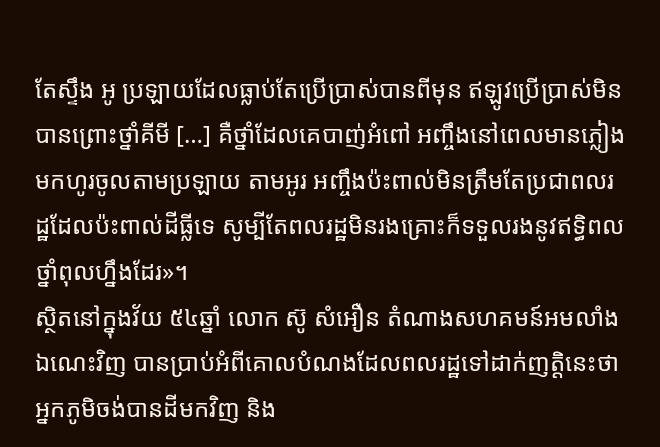តែស្ទឹង អូ ប្រឡាយដែលធ្លាប់តែប្រើប្រាស់បានពីមុន ឥឡូវប្រើប្រាស់មិនបានព្រោះថ្នាំគីមី […] គឺថ្នាំដែលគេបាញ់អំពៅ អញ្ចឹងនៅពេលមានភ្លៀងមកហូរចូលតាមប្រឡាយ តាមអូរ អញ្ចឹងប៉ះពាល់មិនត្រឹមតែប្រជាពលរដ្ឋដែលប៉ះពាល់ដីធ្លីទេ សូម្បីតែពលរដ្ឋមិនរងគ្រោះក៏ទទួលរងនូវឥទ្ធិពលថ្នាំពុលហ្នឹងដែរ»។
ស្ថិតនៅក្នុងវ័យ ៥៤ឆ្នាំ លោក ស៊ូ សំអឿន តំណាងសហគមន៍អមលាំងឯណេះវិញ បានប្រាប់អំពីគោលបំណងដែលពលរដ្ឋទៅដាក់ញត្តិនេះថាអ្នកភូមិចង់បានដីមកវិញ និង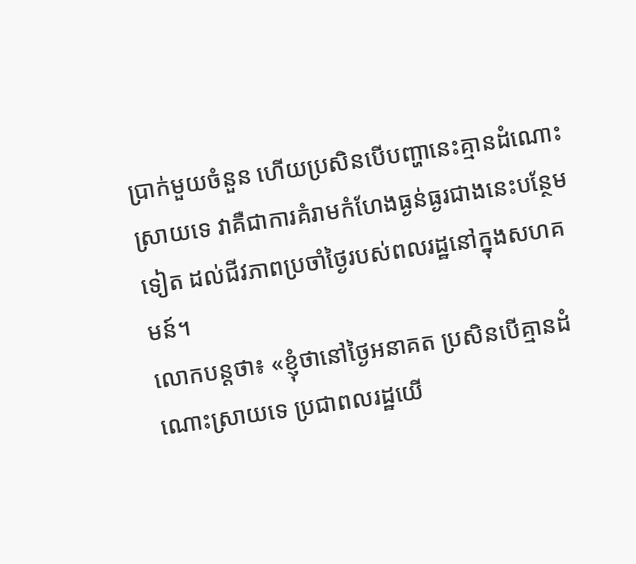ប្រាក់មួយចំនួន ហើយប្រសិនបើបញ្ហានេះគ្មានដំណោះស្រាយទេ វាគឺជាការគំរាមកំហែងធ្ងន់ធ្ងរជាងនេះបន្ថែមទៀត ដល់ជីវភាពប្រចាំថ្ងៃរបស់ពលរដ្ឋនៅក្នុងសហគមន៍។
លោកបន្តថា៖ «ខ្ញុំថានៅថ្ងៃអនាគត ប្រសិនបើគ្មានដំណោះស្រាយទេ ប្រជាពលរដ្ឋយើ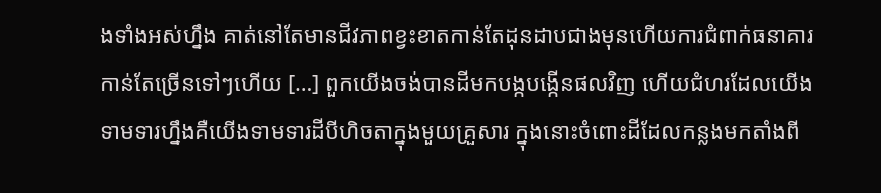ងទាំងអស់ហ្នឹង គាត់នៅតែមានជីវភាពខ្វះខាតកាន់តែដុនដាបជាងមុនហើយការជំពាក់ធនាគារកាន់តែច្រើនទៅៗហើយ […] ពួកយើងចង់បានដីមកបង្កបង្កើនផលវិញ ហើយជំហរដែលយើងទាមទារហ្នឹងគឺយើងទាមទារដីបីហិចតាក្នុងមួយគ្រួសារ ក្នុងនោះចំពោះដីដែលកន្លងមកតាំងពី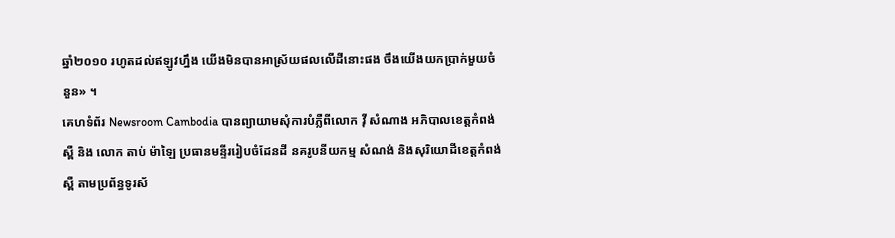ឆ្នាំ២០១០ រហូតដល់ឥឡូវហ្នឹង យើងមិនបានអាស្រ័យផលលើដីនោះផង ចឹងយើងយកប្រាក់មួយចំនួន» ។
គេហទំព័រ Newsroom Cambodia បានព្យាយាមសុំការបំភ្លឺពីលោក វ៉ី សំណាង អភិបាលខេត្តកំពង់ស្ពឺ និង លោក តាប់ ម៉ាឡៃ ប្រធានមន្ទីររៀបចំដែនដី នគរូបនីយកម្ម សំណង់ និងសុរិយោដីខេត្តកំពង់ស្ពឺ តាមប្រព័ន្ធទូរស័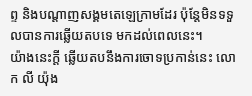ព្ទ និងបណ្តាញសង្គមតេឡេក្រាមដែរ ប៉ុន្តែមិនទទួលបានការឆ្លើយតបទេ មកដល់ពេលនេះ។
យ៉ាងនេះក្តី ឆ្លើយតបនឹងការចោទប្រកាន់នេះ លោក លី យ៉ុង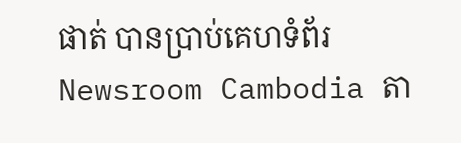ផាត់ បានប្រាប់គេហទំព័រ Newsroom Cambodia តា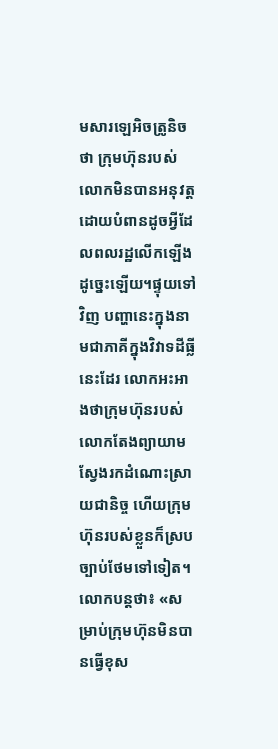មសារឡេអិចត្រូនិចថា ក្រុមហ៊ុនរបស់លោកមិនបានអនុវត្តដោយបំពានដូចអ្វីដែលពលរដ្ឋលើកឡើងដូច្នេះឡើយ។ផ្ទុយទៅវិញ បញ្ហានេះក្នុងនាមជាភាគីក្នុងវិវាទដីធ្លីនេះដែរ លោកអះអាងថាក្រុមហ៊ុនរបស់លោកតែងព្យាយាមស្វែងរកដំណោះស្រាយជានិច្ច ហើយក្រុមហ៊ុនរបស់ខ្លួនក៏ស្របច្បាប់ថែមទៅទៀត។
លោកបន្តថា៖ «សម្រាប់ក្រុមហ៊ុនមិនបានធ្វើខុស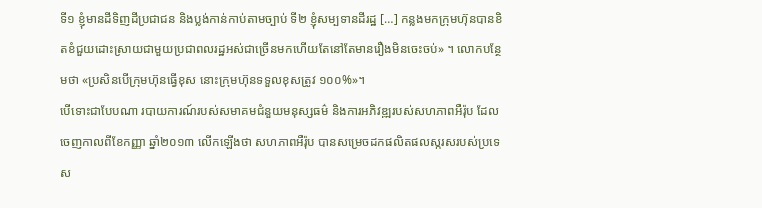ទី១ ខ្ញុំមានដីទិញដីប្រជាជន និងប្លង់កាន់កាប់តាមច្បាប់ ទី២ ខ្ញុំសម្បទានដីរដ្ឋ […] កន្លងមកក្រុមហ៊ុនបានខិតខំជួយដោះស្រាយជាមួយប្រជាពលរដ្ឋអស់ជាច្រើនមកហើយតែនៅតែមានរឿងមិនចេះចប់» ។ លោកបន្ថែមថា «ប្រសិនបើក្រុមហ៊ុនធ្វើខុស នោះក្រុមហ៊ុនទទួលខុសត្រូវ ១០០%»។
បើទោះជាបែបណា របាយការណ៍របស់សមាគមជំនួយមនុស្សធម៌ និងការអភិវឌ្ឍរបស់សហភាពអឺរ៉ុប ដែលចេញកាលពីខែកញ្ញា ឆ្នាំ២០១៣ លើកឡើងថា សហភាពអឺរ៉ុប បានសម្រេចដកផលិតផលស្ករសរបស់ប្រទេស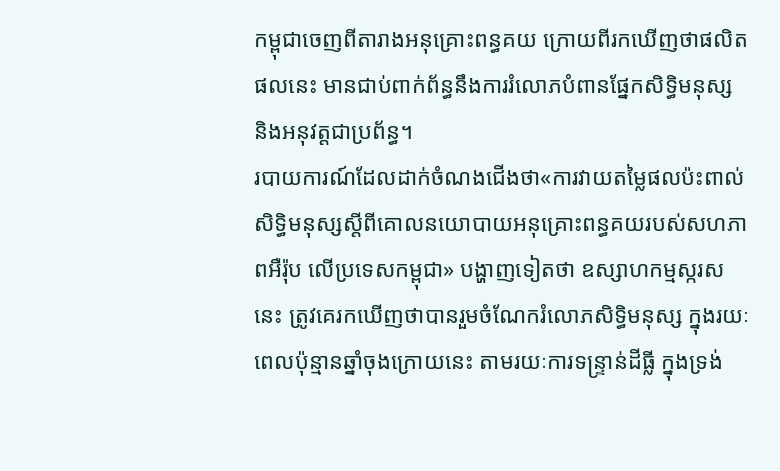កម្ពុជាចេញពីតារាងអនុគ្រោះពន្ធគយ ក្រោយពីរកឃើញថាផលិតផលនេះ មានជាប់ពាក់ព័ន្ធនឹងការរំលោភបំពានផ្នែកសិទ្ធិមនុស្ស និងអនុវត្តជាប្រព័ន្ធ។
របាយការណ៍ដែលដាក់ចំណងជើងថា«ការវាយតម្លៃផលប៉ះពាល់សិទ្ធិមនុស្សស្តីពីគោលនយោបាយអនុគ្រោះពន្ធគយរបស់សហភាពអឺរ៉ុប លើប្រទេសកម្ពុជា» បង្ហាញទៀតថា ឧស្សាហកម្មស្ករសនេះ ត្រូវគេរកឃើញថាបានរួមចំណែករំលោភសិទ្ធិមនុស្ស ក្នុងរយៈពេលប៉ុន្មានឆ្នាំចុងក្រោយនេះ តាមរយៈការទន្រ្ទាន់ដីធ្លី ក្នុងទ្រង់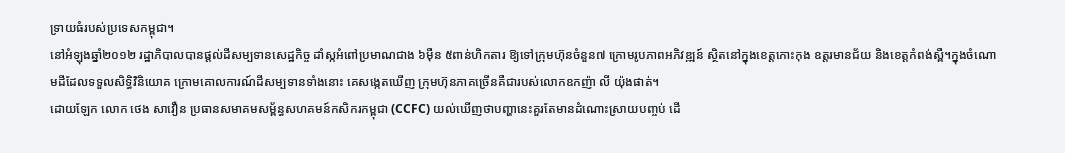ទ្រាយធំរបស់ប្រទេសកម្ពុជា។
នៅអំឡុងឆ្នាំ២០១២ រដ្ឋាភិបាលបានផ្តល់ដីសម្បទានសេដ្ឋកិច្ច ដាំស្កអំពៅប្រមាណជាង ៦ម៉ឺន ៥ពាន់ហិកតារ ឱ្យទៅក្រុមហ៊ុនចំនួន៧ ក្រោមរូបភាពអភិវឌ្ឍន៍ ស្ថិតនៅក្នុងខេត្តកោះកុង ឧត្តរមានជ័យ និងខេត្តកំពង់ស្ពឺ។ក្នុងចំណោមដីដែលទទួលសិទ្ធិវិនិយោគ ក្រោមគោលការណ៍ដីសម្បទានទាំងនោះ គេសង្កេតឃើញ ក្រុមហ៊ុនភាគច្រើនគឺជារបស់លោកឧកញ៉ា លី យ៉ុងផាត់។
ដោយឡែក លោក ថេង សាវឿន ប្រធានសមាគមសម្ព័ន្ធសហគមន៍កសិករកម្ពុជា (CCFC) យល់ឃើញថាបញ្ហានេះគួរតែមានដំណោះស្រាយបញ្ចប់ ដើ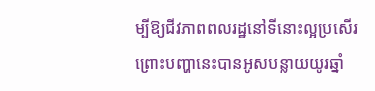ម្បីឱ្យជីវភាពពលរដ្ឋនៅទីនោះល្អប្រសើរព្រោះបញ្ហានេះបានអូសបន្លាយយូរឆ្នាំ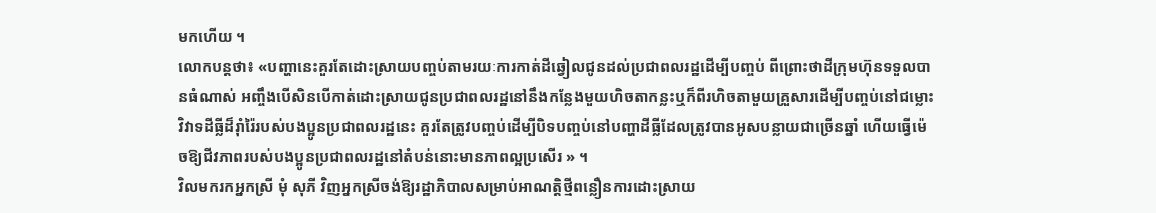មកហើយ ។
លោកបន្តថា៖ «បញ្ហានេះគួរតែដោះស្រាយបញ្ចប់តាមរយៈការកាត់ដីឆ្វៀលជូនដល់ប្រជាពលរដ្ឋដើម្បីបញ្ចប់ ពីព្រោះថាដីក្រុមហ៊ុនទទួលបានធំណាស់ អញ្ចឹងបើសិនបើកាត់ដោះស្រាយជូនប្រជាពលរដ្ឋនៅនឹងកន្លែងមួយហិចតាកន្លះឬក៏ពីរហិចតាមួយគ្រួសារដើម្បីបញ្ចប់នៅជម្លោះវិវាទដីធ្លីដ៏រ៉ាំរ៉ៃរបស់បងប្អូនប្រជាពលរដ្ឋនេះ គួរតែត្រូវបញ្ចប់ដើម្បីបិទបញ្ចប់នៅបញ្ហាដីធ្លីដែលត្រូវបានអូសបន្លាយជាច្រើនឆ្នាំ ហើយធ្វើម៉េចឱ្យជីវភាពរបស់បងប្អូនប្រជាពលរដ្ឋនៅតំបន់នោះមានភាពល្អប្រសើរ » ។
វិលមករកអ្នកស្រី មុំ សុភី វិញអ្នកស្រីចង់ឱ្យរដ្ឋាភិបាលសម្រាប់អាណត្តិថ្មីពន្លឿនការដោះស្រាយ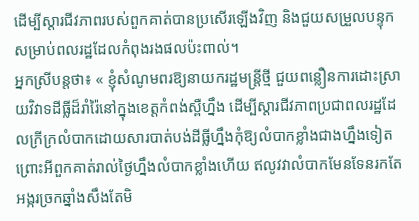ដើម្បីស្តារជីវភាពរបស់ពួកគាត់បានប្រសើរឡើងវិញ និងជួយសម្រួលបន្ទុកសម្រាប់ពលរដ្ឋដែលកំពុងរងផលប៉ះពាល់។
អ្នកស្រីបន្តថា៖ « ខ្ញុំសំណូមពរឱ្យនាយករដ្ឋមន្ត្រីថ្មី ជួយពន្លឿនការដោះស្រាយវិវាទដីធ្លីដ៏រាំរ៉ៃនៅក្នុងខេត្តកំពង់ស្ពឺហ្នឹង ដើម្បីស្តារជីវភាពប្រជាពលរដ្ឋដែលក្រីក្រលំបាកដោយសារបាត់បង់ដីធ្លីហ្នឹងកុំឱ្យលំបាកខ្លាំងជាងហ្នឹងទៀត ព្រោះអីពួកគាត់រាល់ថ្ងៃហ្នឹងលំបាកខ្លាំងហើយ ឥលូវវាលំបាកមែនទែនរកតែអង្ករច្រកឆ្នាំងសឹងតែមិ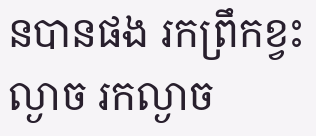នបានផង រកព្រឹកខ្វះល្ងាច រកល្ងាច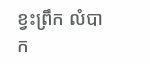ខ្វះព្រឹក លំបាក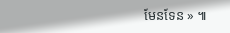មែនទែន » ៕